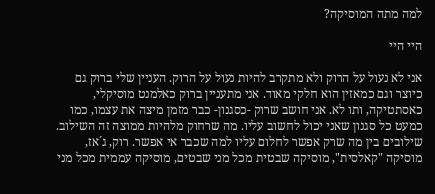למה מתה המוסיקה?

היי היי

אני לא נעול על הרוק ולא מתקרב להיות נעול על הרוק. העניין שלי ברוק גם כיוצר וגם כמאזין הוא חלקי מאוד. אני מתעניין ברוק כאלמנט מוסיקלי, כאסתטיקה, ותו לא. אני חושב שרוק -כסגנון- כבר מזמן מיצה את עצמו, כמו כמעט כל סגנון שאני יכול לחשוב עליו. מה שרחוק מלהיות ממוצה זה השילוב. שילובים בין מה שרק אפשר לחלום עליו למה שכבר אי אפשר. רוק, ג´אז, מוסיקה "קאלסית", מוסיקה שבטית מכל מני שבטים, מוסיקה עממית מכל מני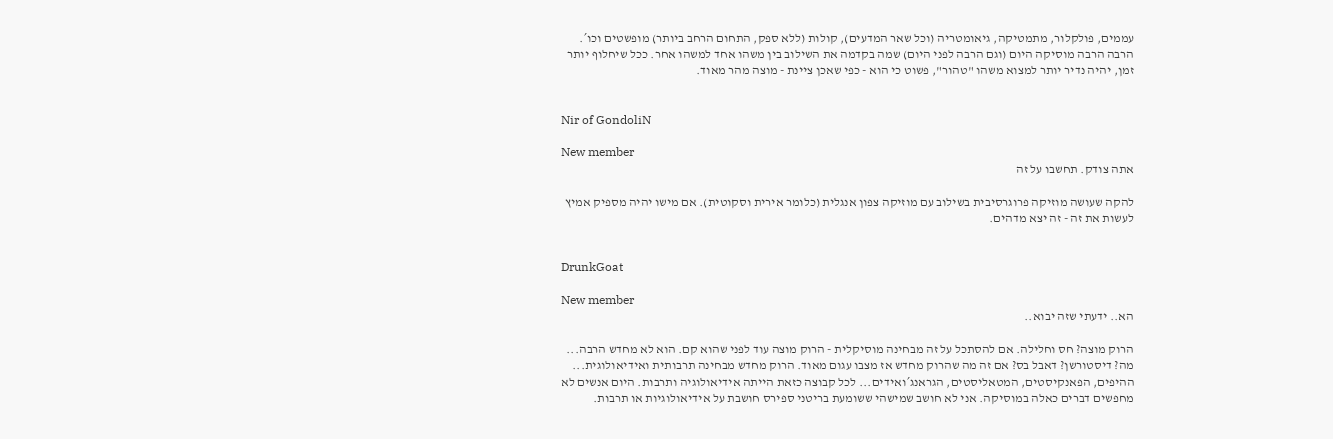עממים, פולקלור, מתמטיקה, גיאומטריה (וכל שאר המדעים), קולות (ללא ספק, התחום הרחב ביותר) מופשטים וכו´. הרבה הרבה מוסיקה היום (וגם הרבה לפני היום) שמה בקדמה את השילוב בין משהו אחד למשהו אחר. ככל שיחלוף יותר זמן, יהיה נדיר יותר למצוא משהו "טהור", פשוט כי הוא - כפי שאכן ציינת - מוצה מהר מאוד.


Nir of GondoliN

New member
אתה צודק. תחשבו על זה

להקה שעושה מוזיקה פרוגרסיבית בשילוב עם מוזיקה צפון אנגלית (כלומר אירית וסקוטית). אם מישו יהיה מספיק אמיץ לעשות את זה - זה יצא מדהים.


DrunkGoat

New member
הא.. ידעתי שזה יבוא..

הרוק מוצה? חס וחלילה. אם להסתכל על זה מבחינה מוסיקלית - הרוק מוצה עוד לפני שהוא קם. הוא לא מחדש הרבה... מה? דיסטורשן? דאבל בס? אם זה מה שהרוק מחדש אז מצבו עגום מאוד. הרוק מחדש מבחינה תרבותית ואידיאולוגית... ההיפים, הפאנקיסטים, המטאליסטים, הגראנג´ואידים... לכל קבוצה כזאת הייתה אידיאולוגיה ותרבות. היום אנשים לא מחפשים דברים כאלה במוסיקה. אני לא חושב שמישהי ששומעת בריטני ספירס חושבת על אידיאולוגיות או תרבות.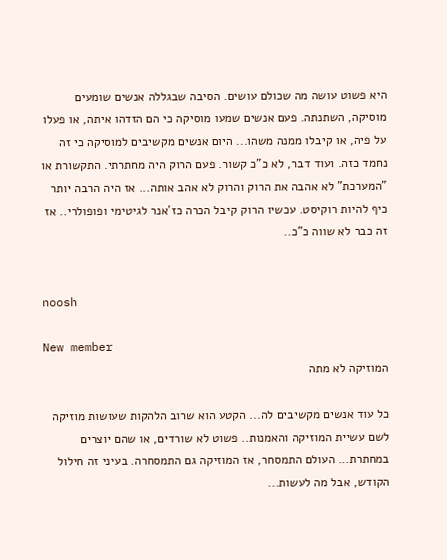היא פשוט עושה מה שכולם עושים. הסיבה שבגללה אנשים שומעים מוסיקה, השתנתה. פעם אנשים שמעו מוסיקה כי הם הזדהו איתה, או פעלו על פיה, או קיבלו ממנה משהו... היום אנשים מקשיבים למוסיקה כי זה נחמד כזה. ועוד דבר, לא כ"כ קשור. פעם הרוק היה מחתרתי. התקשורת או "המערכת" לא אהבה את הרוק והרוק לא אהב אותה... אז היה הרבה יותר כיף להיות רוקיסט. עכשיו הרוק קיבל הכרה כז´אנר לגיטימי ופופולרי.. אז זה כבר לא שווה כ"כ..


noosh

New member
המוזיקה לא מתה

כל עוד אנשים מקשיבים לה... הקטע הוא שרוב הלהקות שעושות מוזיקה לשם עשיית המוזיקה והאמנות.. פשוט לא שורדים, או שהם יוצרים במחתרת... העולם התמסחר, אז המוזיקה גם התמסחרה. בעיני זה חילול הקודש, אבל מה לעשות...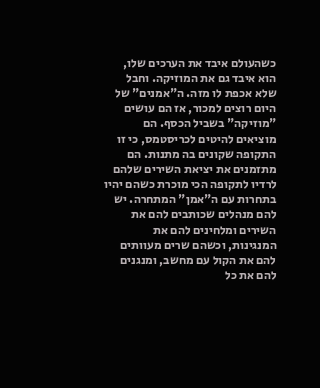כשהעולם איבד את הערכים שלו, הוא איבד גם את המוזיקה. וחבל שלא אכפת לו מזה. ה"אמנים" של היום רוצים למכור, אז הם עושים "מוזיקה" בשביל הכסף. הם מוציאים להיטים לכריסטמס, כי זו התקופה שקונים בה מתנות. הם מתזמנים את יציאת השירים שלהם לרדיו לתקופה הכי מוכרת כשהם יהיו בתחרות עם ה"אמן" המתחרה. יש להם מנהלים שכותבים להם את השירים ומלחינים להם את המנגינות, וכשהם שרים מעוותים להם את הקול עם מחשב, ומנגנים להם את כל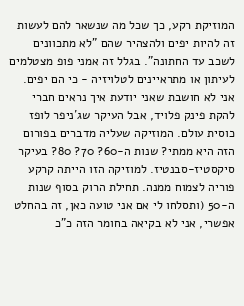המוזיקת רקע, כך שכל מה שנשאר להם לעשות זה להיות יפים ולהצהיר שהם "לא מתכוונים לשכב עד החתונה". בגלל זה אמני פופ מצטלמים לעיתון או מתראיינים לטלויזיה - כי הם יפים. אני לא חושבת שאני יודעת איך נראים חברי להקת פינק פלויד, אבל העיקר שג´ניפר לופז כוסית עולם. המוזיקה שעליה מדברים בפורום הזה היא ממתי? שנות ה-60? 70? 80? בעיקר סיקסטיז-סבנטיז. למוזיקה הזו הייתה קרקע פוריה לצמוח ממנה. תחילת הרוק בסוף שנות ה-50 (ותסלחו לי אם אני טועה כאן, זה בהחלט אפשרי, אני לא בקיאה בחומר הזה כ"כ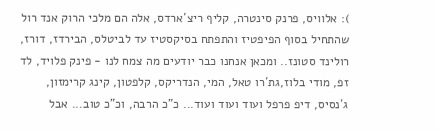): אלוויס, פרנק סינטרה, קליף ריצ´ארדס, אלה הם מלכי הרוק אנד רול שהתחיל בסוף הפיפטיז והתפתח בסיקסטיז עד לביטלס, הבירדז, דורז, רולינד סטונז.. ומכאן אנחנו כבר יודעים מה צמח לנו - פינק פלויד, לד זפ, מודי בלוז,גת´רו טאל, המי, הנדריקס, קלפטון, קינג קרימזון, ג´נסיס, דיפ פרפל ועוד ועוד ועוד... כ"כ הרבה, וכ"כ טוב... אבל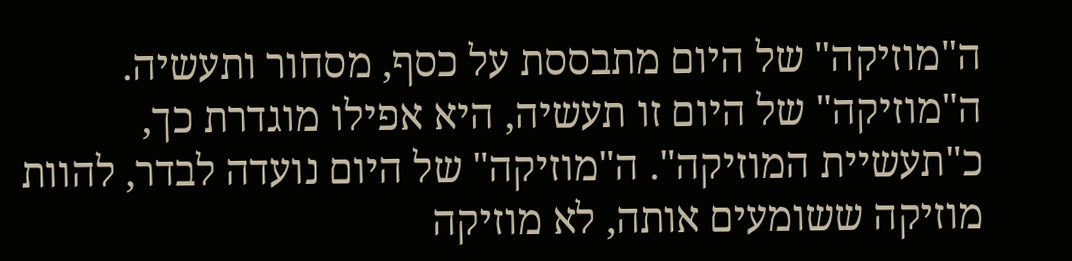ה"מוזיקה" של היום מתבססת על כסף, מסחור ותעשיה. ה"מוזיקה" של היום זו תעשיה, היא אפילו מוגדרת כך, כ"תעשיית המוזיקה". ה"מוזיקה" של היום נועדה לבדר, להוות מוזיקה ששומעים אותה, לא מוזיקה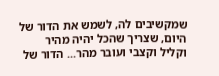שמקשיבים לה, לשמש את הדור של היום, שצריך שהכל יהיה מהיר וקליל וקצבי ועובר מהר... הדור של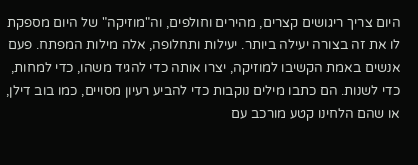היום צריך ריגושים קצרים, מהירים וחולפים, וה"מוזיקה" של היום מספקת לו את זה בצורה יעילה ביותר. יעילות ותחלופה, אלה מילות המפתח. פעם אנשים באמת הקשיבו למוזיקה, יצרו אותה כדי להגיד משהו, כדי למחות, כדי לשנות. הם כתבו מילים נוקבות כדי להביע רעיון מסויים, כמו בוב דילן, או שהם הלחינו קטע מורכב עם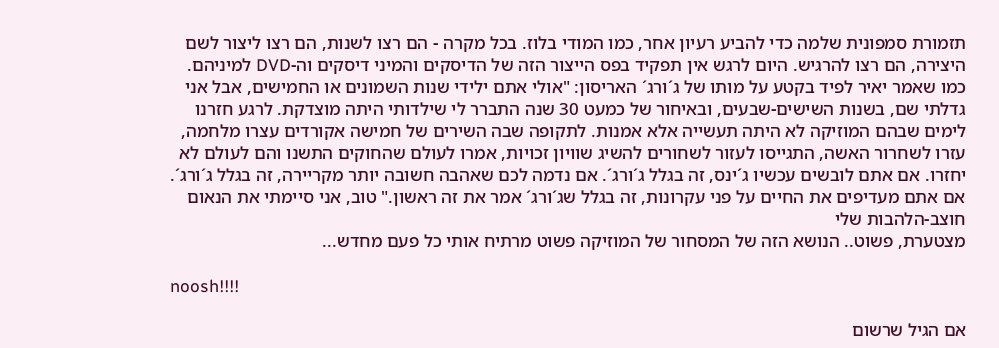תזמורת סמפונית שלמה כדי להביע רעיון אחר, כמו המודי בלוז. בכל מקרה - הם רצו לשנות, הם רצו ליצור לשם היצירה, הם רצו להרגיש. היום לרגש אין תפקיד בפס הייצור הזה של הדיסקים והמיני דיסקים וה-DVD למיניהם. כמו שאמר יאיר לפיד בקטע על מותו של ג´ורג´ האריסון: "אולי אתם ילידי שנות השמונים או החמישים, אבל אני גדלתי שם, בשנות השישים-שבעים, ובאיחור של כמעט 30 שנה התברר לי שילדותי היתה מוצדקת. לרגע חזרנו לימים שבהם המוזיקה לא היתה תעשייה אלא אמנות. לתקופה שבה השירים של חמישה אקורדים עצרו מלחמה, עזרו לשחרור האשה, התגייסו לעזור לשחורים להשיג שוויון זכויות, אמרו לעולם שהחוקים התשנו והם לעולם לא יחזרו. אם אתם לובשים עכשיו ג´ינס, זה בגלל ג´ורג´. אם נדמה לכם שאהבה חשובה יותר מקריירה, זה בגלל ג´ורג´. אם אתם מעדיפים את החיים על פני עקרונות, זה בגלל שג´ורג´ אמר את זה ראשון." טוב, אני סיימתי את הנאום חוצב-הלהבות שלי
מצטערת, פשוט.. הנושא הזה של המסחור של המוזיקה פשוט מרתיח אותי כל פעם מחדש...

noosh!!!!

אם הגיל שרשום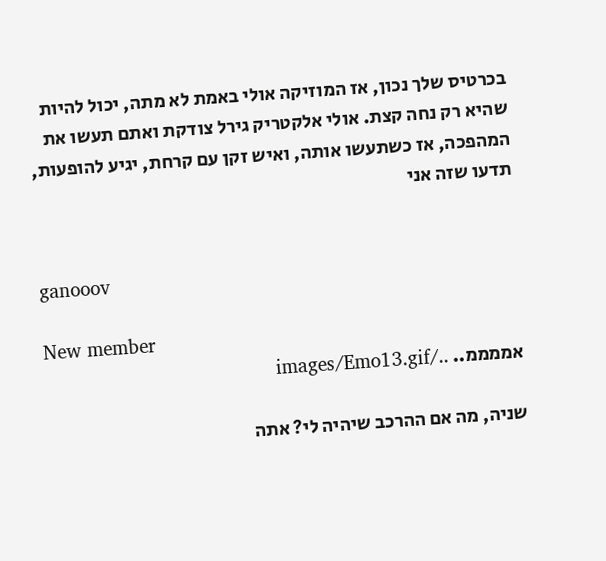בכרטיס שלך נכון, אז המוזיקה אולי באמת לא מתה, יכול להיות שהיא רק נחה קצת. אולי אלקטריק גירל צודקת ואתם תעשו את המהפכה, אז כשתעשו אותה, ואיש זקן עם קרחת, יגיע להופעות, תדעו שזה אני


ganooov

New member
אממממ.. ../images/Emo13.gif

שניה, מה אם ההרכב שיהיה לי? אתה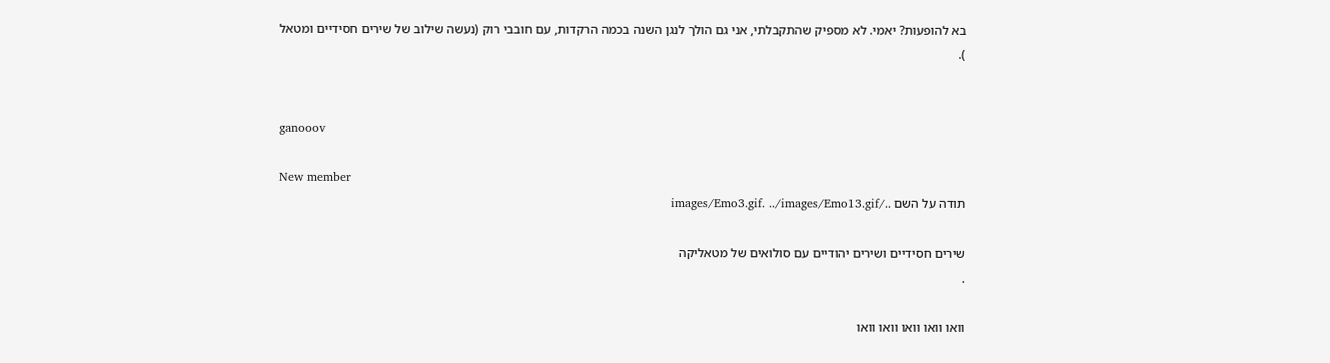בא להופעות? יאמי. לא מספיק שהתקבלתי, אני גם הולך לנגן השנה בכמה הרקדות, עם חובבי רוק (נעשה שילוב של שירים חסידיים ומטאל
).


ganooov

New member
תודה על השם ../images/Emo3.gif. ../images/Emo13.gif

שירים חסידיים ושירים יהודיים עם סולואים של מטאליקה
.

וואו וואו וואו וואו וואו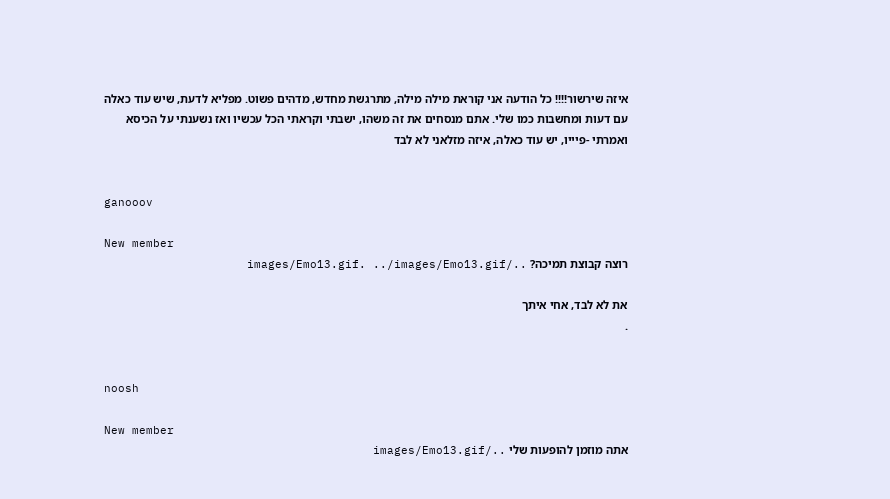איזה שירשור!!!! כל הודעה אני קוראת מילה מילה, מתרגשת מחדש, מדהים פשוט. מפליא לדעת, שיש עוד כאלה עם דעות ומחשבות כמו שלי. אתם מנסחים את זה משהו, ישבתי וקראתי הכל עכשיו ואז נשענתי על הכיסא ואמרתי -פיייו, יש עוד כאלה, איזה מזלאני לא לבד


ganooov

New member
רוצה קבוצת תמיכה? ../images/Emo13.gif. ../images/Emo13.gif

את לא לבד, אחי איתך
.


noosh

New member
אתה מוזמן להופעות שלי ../images/Emo13.gif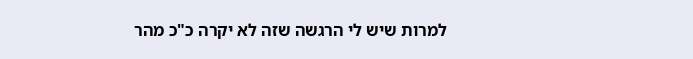למרות שיש לי הרגשה שזה לא יקרה כ"כ מהר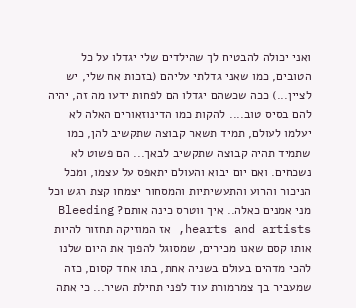ואני יכולה להבטיח לך שהילדים שלי יגדלו על כל הטובים, כמו שאני גדלתי עליהם (בזכות אח שלי, יש לציין...) ככה שכשהם יגדלו הם לפחות ידעו מה זה, יהיה להם בסיס טוב.... להקות כמו הדינוזאורים האלה לא יעלמו לעולם, תמיד תשאר קבוצה שתקשיב להן, כמו שתמיד תהיה קבוצה שתקשיב לבאך... הם פשוט לא נשכחים. ואם יום יבוא והעולם יתאפס על עצמו, ומכל הניכור והרוע והתעשיתיות והמסחור יצמחו קצת רגש וכל מני אמנים כאלה.. איך ווטרס כינה אותם? Bleeding hearts and artists, אז המוזיקה תחזור להיות אותו קסם שאנו מכירים, שמסוגל להפוך את היום שלנו להכי מדהים בעולם בשניה אחת, בתו אחד קסום, כזה שמעביר בך צמרמורת עוד לפני תחילת השיר... כי אתה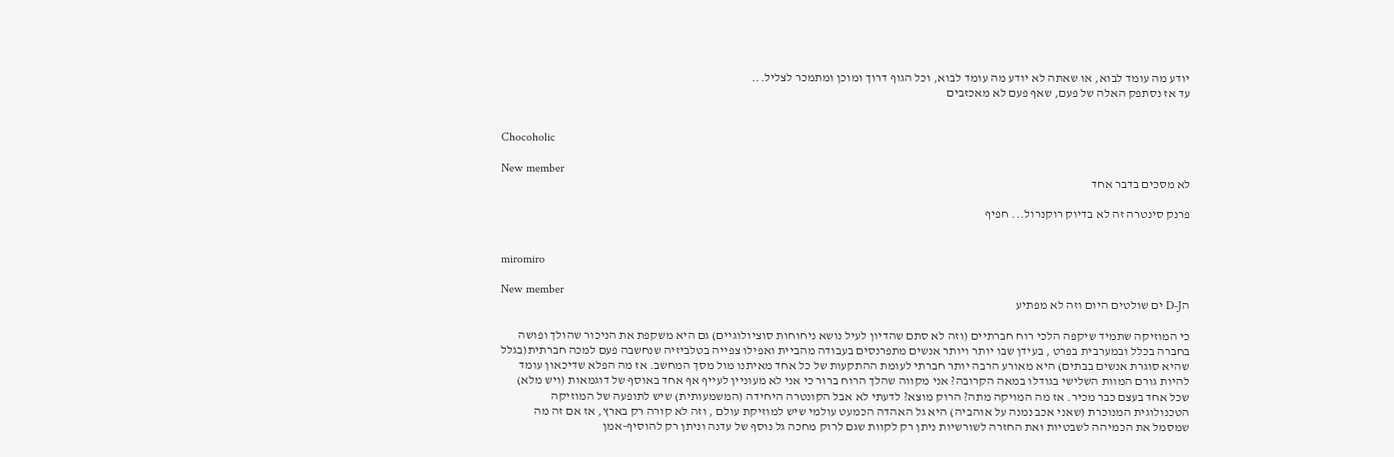יודע מה עומד לבוא, או שאתה לא יודע מה עומד לבוא, וכל הגוף דרוך ומוכן ומתמכר לצליל...
עד אז נסתפק האלה של פעם, שאף פעם לא מאכזבים


Chocoholic

New member
לא מסכים בדבר אחד

פרנק סינטרה זה לא בדיוק רוקנרול... חפיף


miromiro

New member
הD-J ים שולטים היום וזה לא מפתיע

כי המוזיקה שתמיד שיקפה הלכי רוח חברתיים (וזה לא סתם שהדיון לעיל נושא ניחוחות סוציולוגיים) גם היא משקפת את הניכור שהולך ופושה בחברה בכלל ובמערבית בפרט , בעידן שבו יותר ויותר אנשים מתפרנסים בעבודה מהביית ואפילו צפייה בטלביזיה שנחשבה פעם למכה חברתית(בגלל שהיא סוגרת אנשים בבתים) היא מאורע הרבה יותר חברתי לעומת ההתקעות של כל אחד מאיתנו מול מסך המחשב. אז מה הפלא שדיכאון עומד להיות גורם המוות השלישי בגודלו במאה הקרובה? אני מקווה שהלך הרוח ברור כי אני לא מעוניין לעייף אף אחד באוסף של דוגמאות (ויש מלא) שכל אחד בעצם כבר מכיר. אז מה המויקה מתה? הרוק מוצא? לדעתי לא אבל הקונטרה היחידה (המשמעותית) שיש לתופעה של המוזיקה הטכנולוגית המנוכרת (שאני אכב נמנה על אוהביה) היא גל האהדה הכמעט עולמי שיש למוזיקת עולם , וזה לא קורה רק בארץ, אז אם זה מה שמסמל את הכמיהה לשבטיות ואת החזרה לשורשיות ניתן רק לקוות שגם לרוק מחכה גל נוסף של עדנה וניתן רק להוסיף-אמן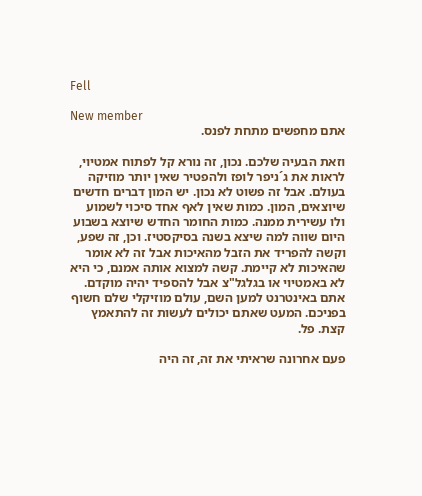Fell

New member
אתם מחפשים מתחת לפנס.

וזאת הבעיה שלכם. נכון, זה נורא קל לפתוח אמטיוי, לראות את ג´ניפר לופז ולהפטיר שאין יותר מוזיקה בעולם. אבל זה פשוט לא נכון. יש המון דברים חדשים שיוצאים, המון. כמות שאין לאף אחד סיכוי לשמוע ולו עשירית ממנה. כמות החומר החדש שיוצא בשבוע היום שווה למה שיצא בשנה בסיקסטיז. וכן, זה שפע, וקשה להפריד את הזבל מהאיכות אבל זה לא אומר שהאיכות לא קיימת. קשה למצוא אותה אמנם, כי היא לא באמטיוי או בגלגל"צ אבל להספיד יהיה מוקדם. אתם באינטרנט למען השם, עולם מוזיקלי שלם חשוף בפניכם. המעט שאתם יכולים לעשות זה להתאמץ קצת. פל.

פעם אחרונה שראיתי את זה, זה היה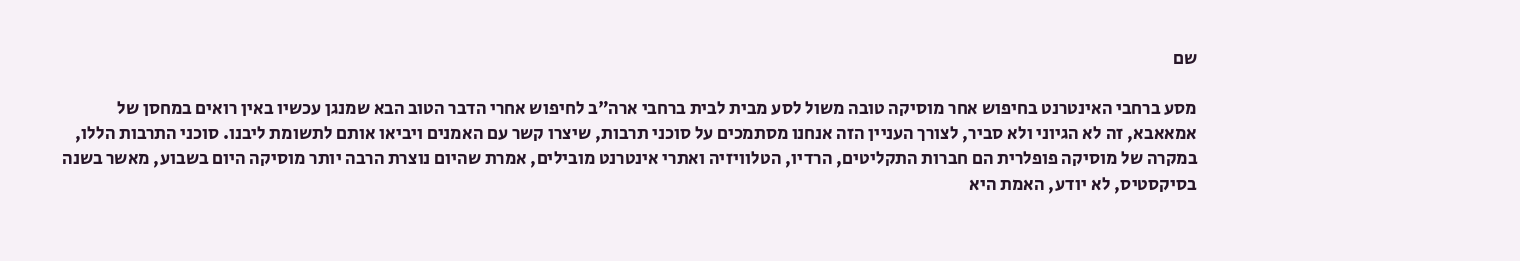שם

מסע ברחבי האינטרנט בחיפוש אחר מוסיקה טובה משול לסע מבית לבית ברחבי ארה"ב לחיפוש אחרי הדבר הטוב הבא שמנגן עכשיו באין רואים במחסן של אמאאבא, זה לא הגיוני ולא סביר, לצורך העניין הזה אנחנו מסתמכים על סוכני תרבות, שיצרו קשר עם האמנים ויביאו אותם לתשומת ליבנו. סוכני התרבות הללו, במקרה של מוסיקה פופלרית הם חברות התקליטים, הרדיו, הטלוויזיה ואתרי אינטרנט מובילים, אמרת שהיום נוצרת הרבה יותר מוסיקה היום בשבוע, מאשר בשנה בסיקסטיס, לא יודע, האמת היא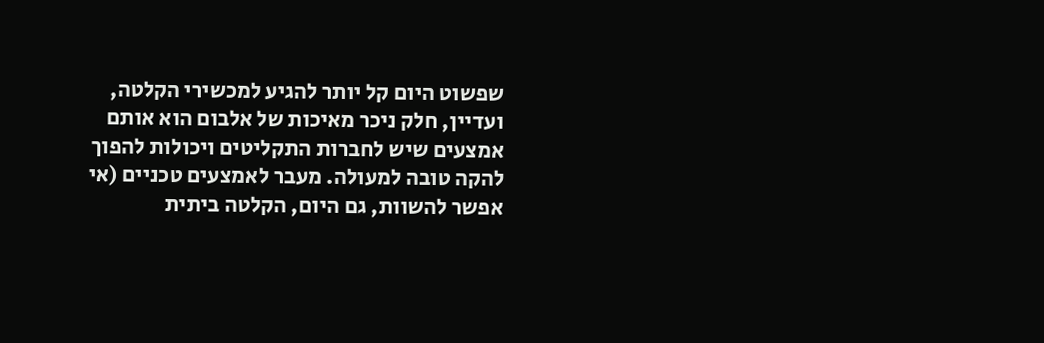שפשוט היום קל יותר להגיע למכשירי הקלטה, ועדיין, חלק ניכר מאיכות של אלבום הוא אותם אמצעים שיש לחברות התקליטים ויכולות להפוך להקה טובה למעולה. מעבר לאמצעים טכניים (אי אפשר להשוות, גם היום, הקלטה ביתית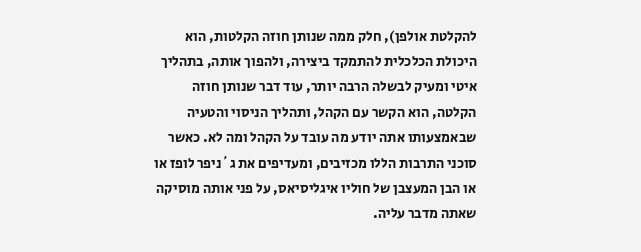להקלטת אולפן), חלק ממה שנותן חוזה הקלטות, הוא היכולת הכלכלית להתמקד ביצירה, ולהפוך אותה, בתהליך איטי ומעיק לבשלה הרבה יותר, עוד דבר שנותן חוזה הקלטה, הוא הקשר עם הקהל, ותהליך הניסוי והטעיה שבאמצעותו אתה יודע מה עובד על הקהל ומה לא. כאשר סוכני התרבות הללו מכזיבים, ומעדיפים את ג´ניפר לופז או או הבן המעצבן של חוליו איגליסיאס, על פני אותה מוסיקה שאתה מדבר עליה.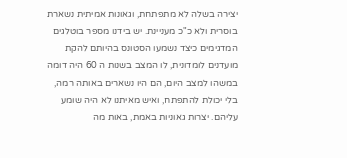יצירה בשלה לא מתפתחת, וגאונות אמיתית נשארת בוסרית ולא כ"כ מעניינת. יש בידנו מספר בוטלגים המדגימים כיצד נשמעו הסטונס בהיותם להקת מועדנים לומדונית, לו המצב בשנות ה 60 היה דומה במשהו למצב היום, הם היו נשארים באותה רמה, בלי יכולת להתפתח, ואיש מאיתנו לא היה שומע עליהם. יצרות גאוניות באמת, באות מה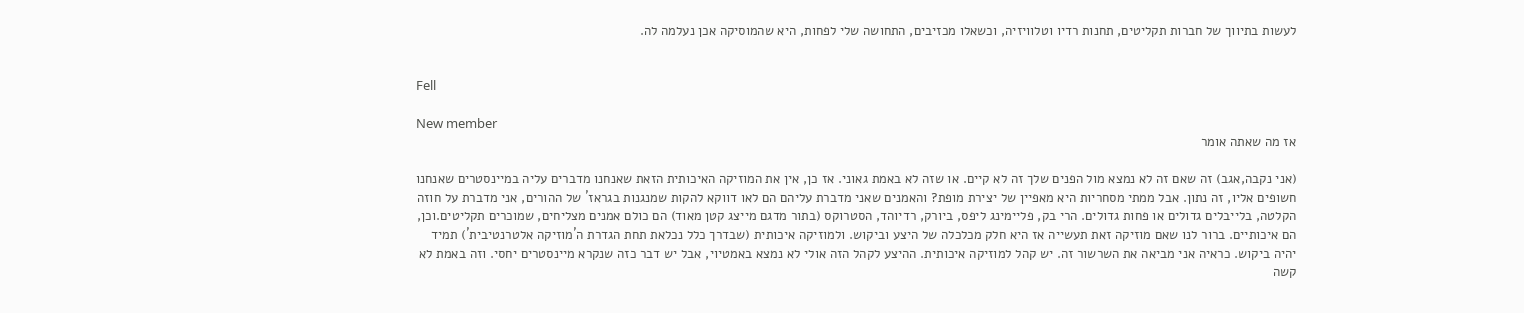לעשות בתיווך של חברות תקליטים, תחנות רדיו וטלוויזיה, וכשאלו מכזיבים, התחושה שלי לפחות, היא שהמוסיקה אכן נעלמה לה.


Fell

New member
אז מה שאתה אומר

(אני נקבה,אגב) זה שאם זה לא נמצא מול הפנים שלך זה לא קיים. או שזה לא באמת גאוני. אז כן, אין את המוזיקה האיכותית הזאת שאנחנו מדברים עליה במיינסטרים שאנחנו חשופים אליו, זה נתון. אבל ממתי מסחריות היא מאפיין של יצירת מופת? והאמנים שאני מדברת עליהם הם לאו דווקא להקות שמנגנות בגראז´ של ההורים, אני מדברת על חוזה הקלטה, בלייבלים גדולים או פחות גדולים. הרי בק, פליימינג ליפס, ביורק, רדיוהד, הסטרוקס (בתור מדגם מייצג קטן מאוד) הם כולם אמנים מצליחים, שמוכרים תקליטים.וכן, הם איכותיים. ברור לנו שאם מוזיקה זאת תעשייה אז היא חלק מכלכלה של היצע וביקוש. ולמוזיקה איכותית (שבדרך כלל נכלאת תחת הגדרת ה´מוזיקה אלטרנטיבית´) תמיד יהיה ביקוש. כראיה אני מביאה את השרשור זה. יש קהל למוזיקה איכותית. ההיצע לקהל הזה אולי לא נמצא באמטיוי, אבל יש דבר כזה שנקרא מיינסטרים יחסי. וזה באמת לא קשה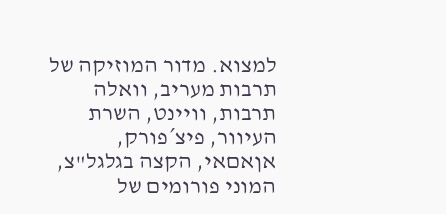למצוא. מדור המוזיקה של תרבות מעריב, וואלה תרבות, וויינט, השרת העיוור, פיצ´פורק, אןאםאי, הקצה בגלגל"צ, המוני פורומים של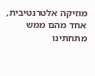מוזיקה אלטרנטיבית, אחד מהם ממש מתחתינו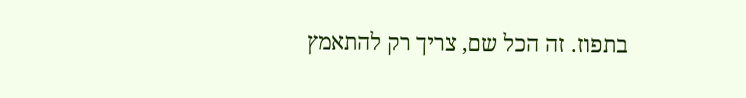בתפוז. זה הכל שם, צריך רק להתאמץ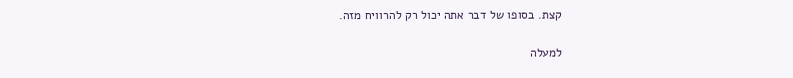קצת. בסופו של דבר אתה יכול רק להרוויח מזה.

למעלה